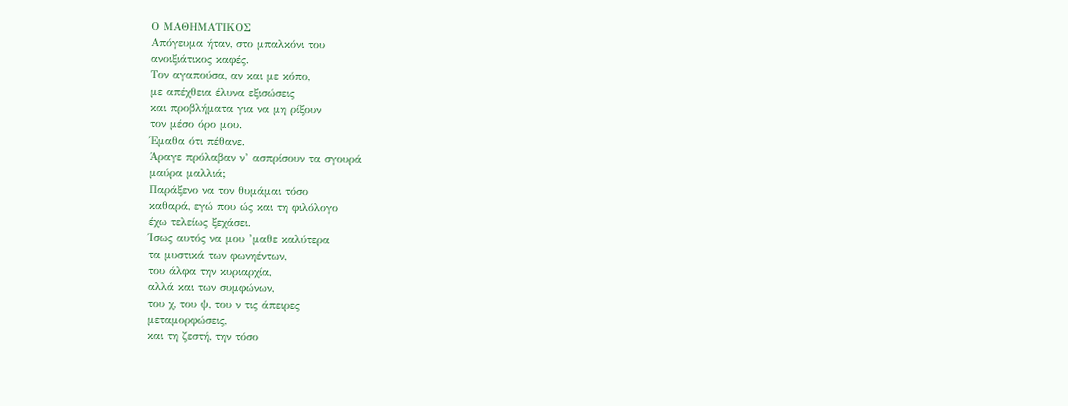Ο ΜΑΘΗΜΑΤΙΚΟΣ
Απόγευμα ήταν, στο μπαλκόνι του
ανοιξιάτικος καφές.
Τον αγαπούσα, αν και με κόπο,
με απέχθεια έλυνα εξισώσεις
και προβλήματα για να μη ρίξουν
τον μέσο όρο μου.
Έμαθα ότι πέθανε.
Άραγε πρόλαβαν ν’ ασπρίσουν τα σγουρά
μαύρα μαλλιά;
Παράξενο να τον θυμάμαι τόσο
καθαρά, εγώ που ώς και τη φιλόλογο
έχω τελείως ξεχάσει.
Ίσως αυτός να μου ’μαθε καλύτερα
τα μυστικά των φωνηέντων,
του άλφα την κυριαρχία,
αλλά και των συμφώνων,
του χ, του ψ, του ν τις άπειρες
μεταμορφώσεις,
και τη ζεστή, την τόσο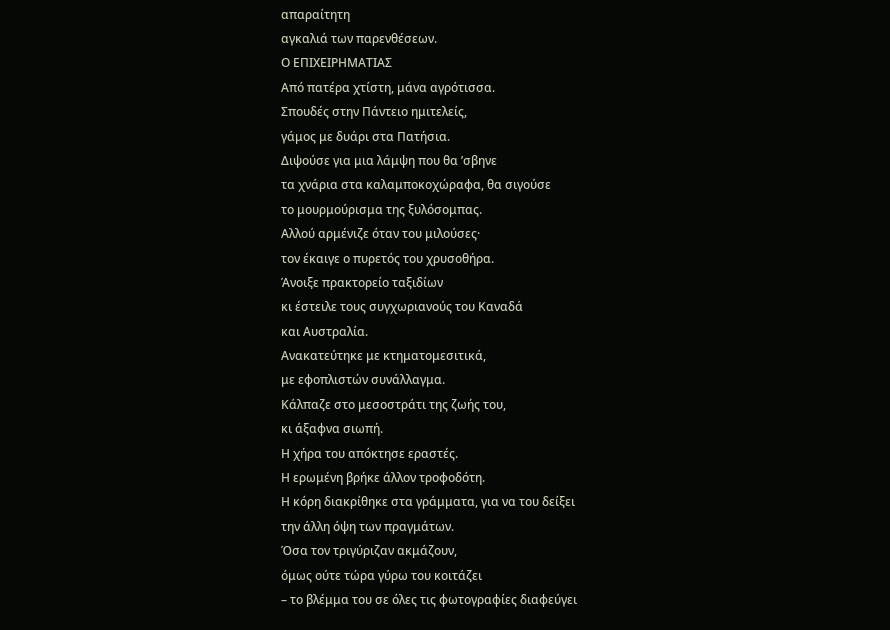απαραίτητη
αγκαλιά των παρενθέσεων.
Ο ΕΠΙΧΕΙΡΗΜΑΤΙΑΣ
Από πατέρα χτίστη, μάνα αγρότισσα.
Σπουδές στην Πάντειο ημιτελείς,
γάμος με δυάρι στα Πατήσια.
Διψούσε για μια λάμψη που θα ’σβηνε
τα χνάρια στα καλαμποκοχώραφα, θα σιγούσε
το μουρμούρισμα της ξυλόσομπας.
Αλλού αρμένιζε όταν του μιλούσες·
τον έκαιγε ο πυρετός του χρυσοθήρα.
Άνοιξε πρακτορείο ταξιδίων
κι έστειλε τους συγχωριανούς του Καναδά
και Αυστραλία.
Ανακατεύτηκε με κτηματομεσιτικά,
με εφοπλιστών συνάλλαγμα.
Κάλπαζε στο μεσοστράτι της ζωής του,
κι άξαφνα σιωπή.
Η χήρα του απόκτησε εραστές.
Η ερωμένη βρήκε άλλον τροφοδότη.
Η κόρη διακρίθηκε στα γράμματα, για να του δείξει
την άλλη όψη των πραγμάτων.
Όσα τον τριγύριζαν ακμάζουν,
όμως ούτε τώρα γύρω του κοιτάζει
– το βλέμμα του σε όλες τις φωτογραφίες διαφεύγει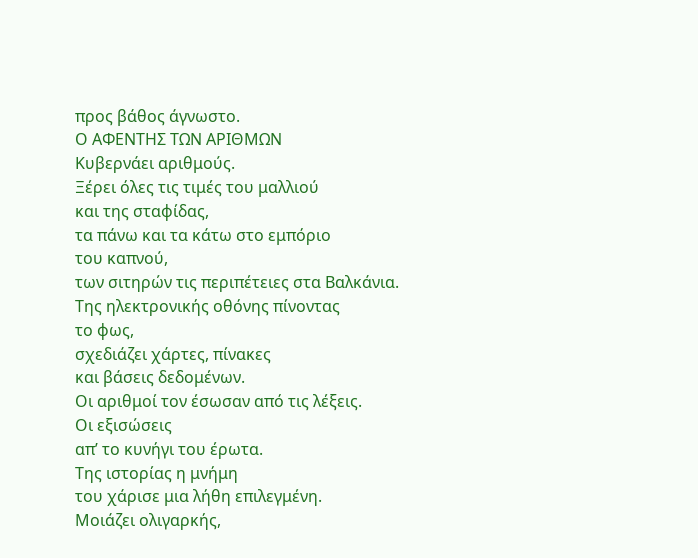προς βάθος άγνωστο.
Ο ΑΦΕΝΤΗΣ ΤΩΝ ΑΡΙΘΜΩΝ
Κυβερνάει αριθμούς.
Ξέρει όλες τις τιμές του μαλλιού
και της σταφίδας,
τα πάνω και τα κάτω στο εμπόριο
του καπνού,
των σιτηρών τις περιπέτειες στα Βαλκάνια.
Της ηλεκτρονικής οθόνης πίνοντας
το φως,
σχεδιάζει χάρτες, πίνακες
και βάσεις δεδομένων.
Οι αριθμοί τον έσωσαν από τις λέξεις.
Οι εξισώσεις
απ’ το κυνήγι του έρωτα.
Της ιστορίας η μνήμη
του χάρισε μια λήθη επιλεγμένη.
Μοιάζει ολιγαρκής,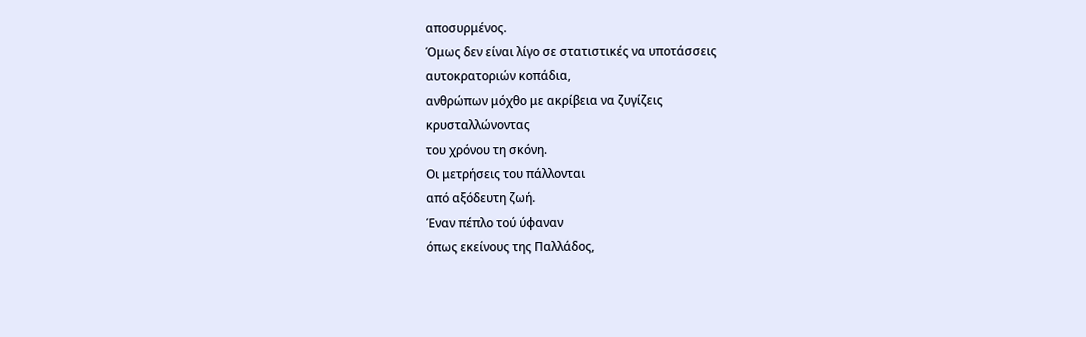αποσυρμένος.
Όμως δεν είναι λίγο σε στατιστικές να υποτάσσεις
αυτοκρατοριών κοπάδια,
ανθρώπων μόχθο με ακρίβεια να ζυγίζεις
κρυσταλλώνοντας
του χρόνου τη σκόνη.
Οι μετρήσεις του πάλλονται
από αξόδευτη ζωή.
Έναν πέπλο τού ύφαναν
όπως εκείνους της Παλλάδος,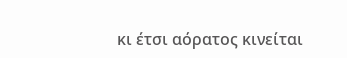κι έτσι αόρατος κινείται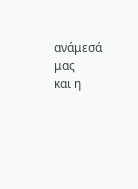ανάμεσά μας
και η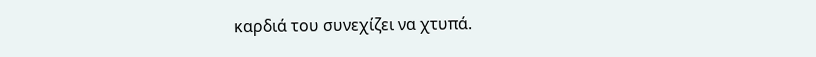καρδιά του συνεχίζει να χτυπά.